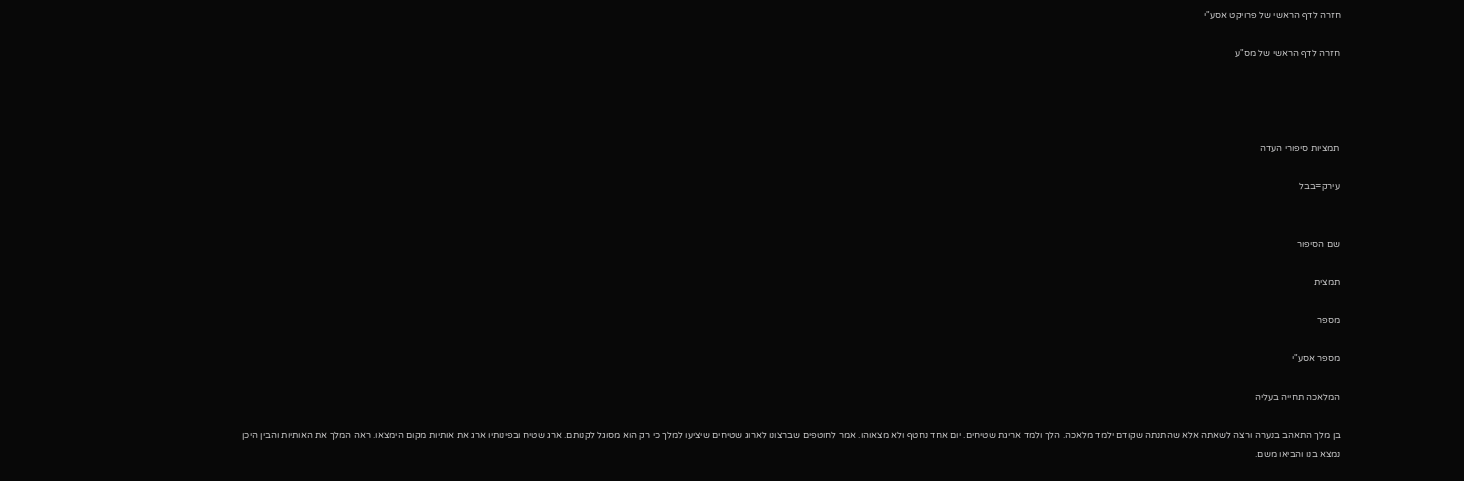חזרה לדף הראשי של פרויקט אסע"י

חזרה לדף הראשי של מס"ע




תמציות סיפורי העדה

עירק=בבל


שם הסיפור

תמצית

מספר

מספר אסע"י

המלאכה תחייה בעליה

בן מלך התאהב בנערה ורצה לשאתה אלא שהתנתה שקודם ילמד מלאכה. הלך ולמד אריגת שטיחים. יום אחד נחטף ולא מצאוהו. אמר לחוטפים שברצונו לארוג שטיחים שיציעו למלך כי רק הוא מסוגל לקנותם. ארג שטיח ובפינותיו ארג את אותיות מקום הימצאו. ראה המלך את האותיות והבין היכן נמצא בנו והביאו משם.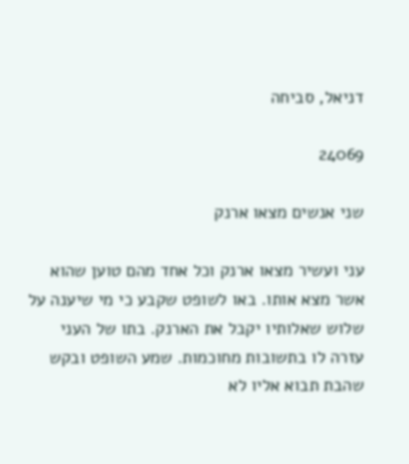דניאל, סביחה

24069

שני אנשים מצאו ארנק

עני ועשיר מצאו ארנק וכל אחד מהם טוען שהוא אשר מצא אותו. באו לשופט שקבע כי מי שיענה על שלוש שאלותיו יקבל את הארנק. בתו של העני עזרה לו בתשובות מחוכמות. שמע השופט ובקש שהבת תבוא אליו לא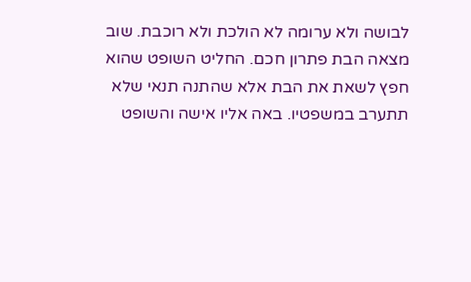לבושה ולא ערומה לא הולכת ולא רוכבת. שוב מצאה הבת פתרון חכם. החליט השופט שהוא חפץ לשאת את הבת אלא שהתנה תנאי שלא תתערב במשפטיו. באה אליו אישה והשופט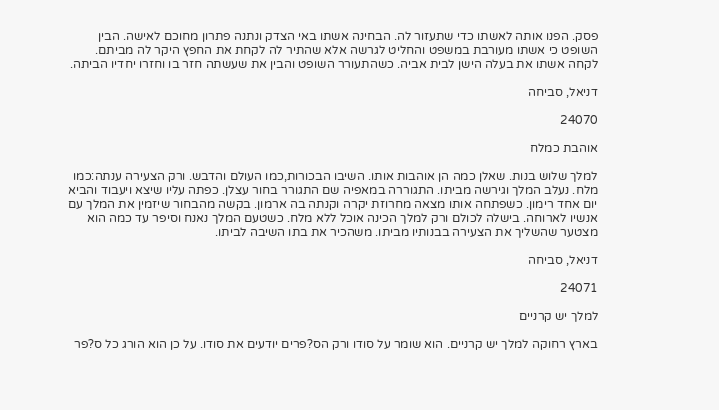פסק. הפנו אותה לאשתו כדי שתעזור לה. הבחינה אשתו באי הצדק ונתנה פתרון מחוכם לאישה. הבין השופט כי אשתו מעורבת במשפט והחליט לגרשה אלא שהתיר לה לקחת את החפץ היקר לה מביתם. לקחה אשתו את בעלה הישן לבית אביה. כשהתעורר השופט והבין את שעשתה חזר בו וחזרו יחדיו הביתה.

דניאל, סביחה

24070

אוהבת כמלח

למלך שלוש בנות. שאלן כמה הן אוהבות אותו. השיבו הבכורות,כמו העולם והדבש. ורק הצעירה ענתה:כמו מלח. נעלב המלך וגירשה מביתו. התגוררה במאפיה שם התגורר בחור עצלן. כפתה עליו שיצא ויעבוד והביא יום אחד רימון. כשפתחה אותו מצאה מחרוזת יקרה וקנתה בה ארמון. בקשה מהבחור שיזמין את המלך עם אנשיו לארוחה. בישלה לכולם ורק למלך הכינה אוכל ללא מלח. כשטעם המלך נאנח וסיפר עד כמה הוא מצטער שהשליך את הצעירה בבנותיו מביתו. משהכיר את בתו השיבה לביתו.

דניאל, סביחה

24071

למלך יש קרניים

בארץ רחוקה למלך יש קרניים. הוא שומר על סודו ורק הס?פרים יודעים את סודו. על כן הוא הורג כל ס?פר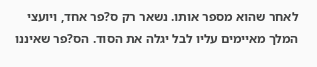לאחר שהוא מספר אותו. נשאר רק ס?פר אחד, ויועצי המלך מאיימים עליו לבל יגלה את הסוד. הס?פר שאיננו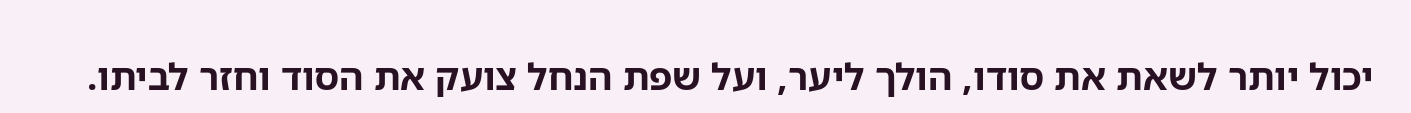יכול יותר לשאת את סודו, הולך ליער, ועל שפת הנחל צועק את הסוד וחזר לביתו.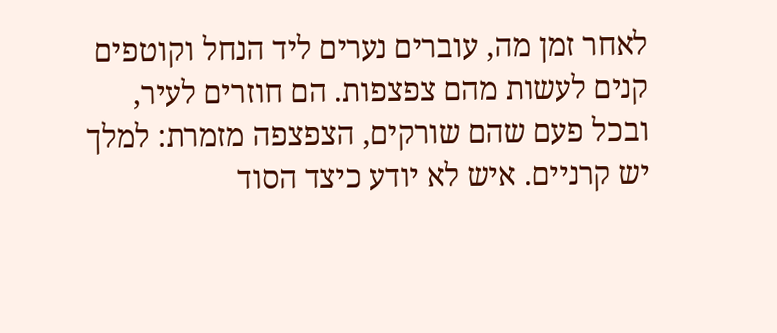לאחר זמן מה, עוברים נערים ליד הנחל וקוטפים קנים לעשות מהם צפצפות. הם חוזרים לעיר, ובכל פעם שהם שורקים, הצפצפה מזמרת: למלך יש קרניים. איש לא יודע כיצד הסוד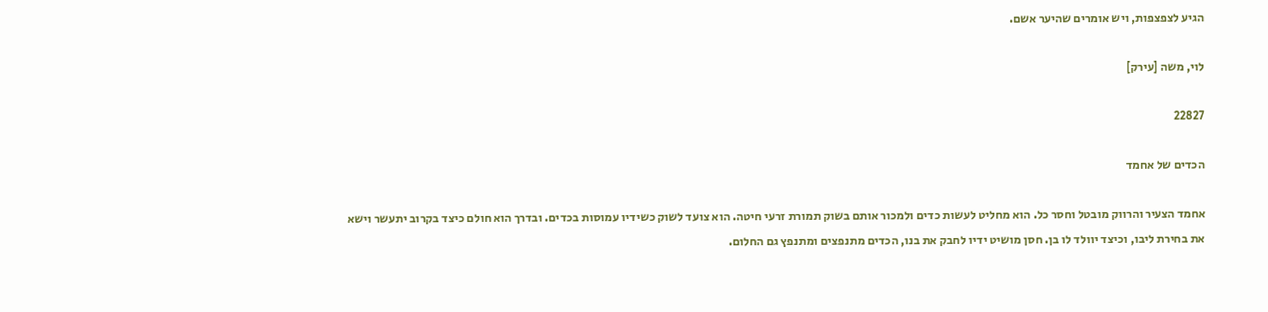הגיע לצפצפות, ויש אומרים שהיער אשם.

לוי, משה [עירק]

22827

הכדים של אחמד

אחמד הצעיר והרווק מובטל וחסר כל. הוא מחליט לעשות כדים ולמכור אותם בשוק תמורת זרעי חיטה. הוא צועד לשוק כשידיו עמוסות בכדים. ובדרך הוא חולם כיצד בקרוב יתעשר וישא את בחירת ליבו, וכיצד יוולד לו בן. חסן מושיט ידיו לחבק את בנו, הכדים מתנפצים ומתנפץ גם החלום.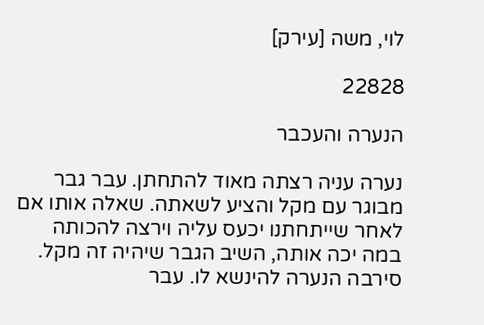לוי, משה [עירק]

22828

הנערה והעכבר

נערה עניה רצתה מאוד להתחתן. עבר גבר מבוגר עם מקל והציע לשאתה. שאלה אותו אם לאחר שייתחתנו יכעס עליה וירצה להכותה במה יכה אותה, השיב הגבר שיהיה זה מקל. סירבה הנערה להינשא לו. עבר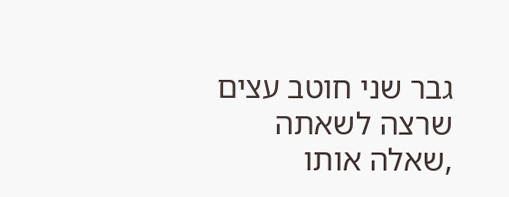גבר שני חוטב עצים שרצה לשאתה ,שאלה אותו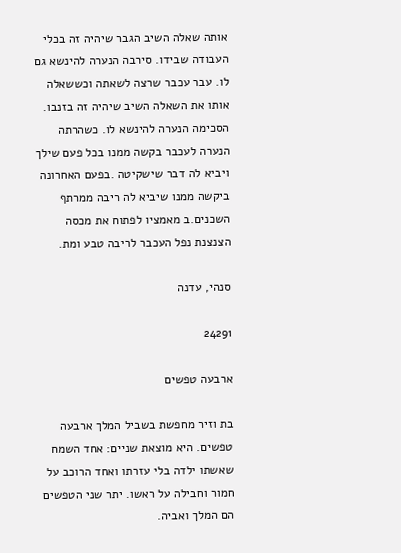אותה שאלה השיב הגבר שיהיה זה בכלי העבודה שבידו. סירבה הנערה להינשא גם לו. עבר עכבר שרצה לשאתה וכששאלה אותו את השאלה השיב שיהיה זה בזנבו. הסכימה הנערה להינשא לו. כשהרתה הנערה לעכבר בקשה ממנו בכל פעם שילך ויביא לה דבר שישקיטה .בפעם האחרונה ביקשה ממנו שיביא לה ריבה ממרתף השכנים.ב מאמציו לפתוח את מכסה הצנצנת נפל העכבר לריבה טבע ומת.

סנהי, עדנה

24291

ארבעה טפשים

בת וזיר מחפשת בשביל המלך ארבעה טפשים. היא מוצאת שניים: אחד השמח שאשתו ילדה בלי עזרתו ואחד הרוכב על חמור וחבילה על ראשו. יתר שני הטפשים הם המלך ואביה.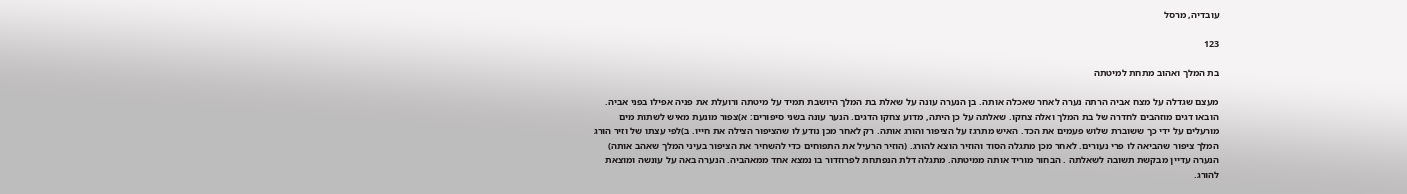עובדיה, מרסל

123

בת המלך ואהוב מתחת למיטתה

מעצם שגדלה על מצח אביה הרתה נערה לאחר שאכלה אותה. בן הנערה עונה על שאלת בת המלך היושבת תמיד על מיטתה ורועלת את פניה אפילו בפני אביה. הובאו דגים מוזהבים לחדרה של בת המלך ואלה צחקו. שאלתה על כן היתה, מדוע צחקו הדגים. הנער עונה בשני סיפורים: א)צפור מונעת מאיש לשתות מים מורעלים על ידי כך ששוברת שלוש פעמים את הכד. האיש מתרגז על הציפור והורג אותה. רק לאחר מכן נודע לו שהציפור הצילה את חייו. ב)לפי עצתו של וזיר הורג המלך ציפור שהביאה לו פרי נעורים. לאחר מכן מתגלה הסוד והוזיר הוצא להורג. (הוזיר הרעיל את התפוחים כדי להשחיר את הציפור בעיני המלך שאהב אותה) הנערה עדיין מבקשת תשובה לשאלתה . הבחור מוריד אותה ממיטתה. מתגלה דלת הנפתחת לפרוזדור בו נמצא אחד ממאהביה. הנערה באה על עונשה ומוצאת להורג.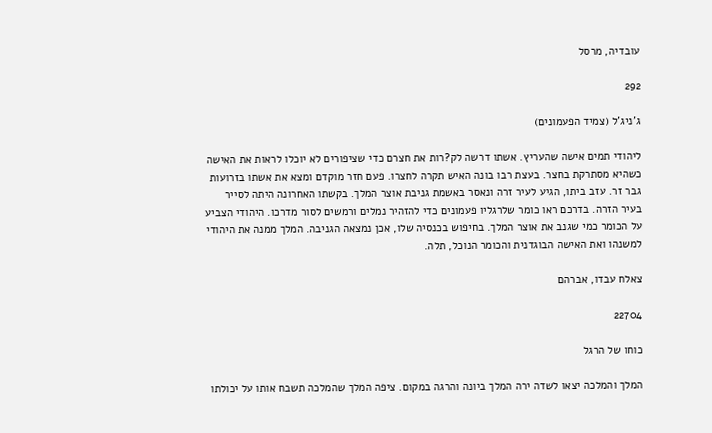עובדיה, מרסל

292

ג'ניג'ל (צמיד הפעמונים)

ליהודי תמים אישה שהעריץ. אשתו דרשה לק?רות את חצרם כדי שציפורים לא יוכלו לראות את האישה כשהיא מסתרקת בחצר. בעצת רבו בונה האיש תקרה לחצרו. פעם חזר מוקדם ומצא את אשתו בזרועות גבר זר. עזב ביתו, הגיע לעיר זרה ונאסר באשמת גניבת אוצר המלך. בקשתו האחרונה היתה לסייר בעיר הזרה. בדרכם ראו כומר שלרגליו פעמונים כדי להזהיר נמלים ורמשים לסור מדרכו. היהודי הצביע על הכומר כמי שגנב את אוצר המלך. בחיפוש בכנסיה שלו, אכן נמצאה הגניבה. המלך ממנה את היהודי למשנהו ואת האישה הבוגדנית והכומר הנוכל, תלה.

צאלח עבדו, אברהם

22704

כוחו של הרגל

המלך והמלכה יצאו לשדה ירה המלך ביונה והרגה במקום. ציפה המלך שהמלכה תשבח אותו על יכולתו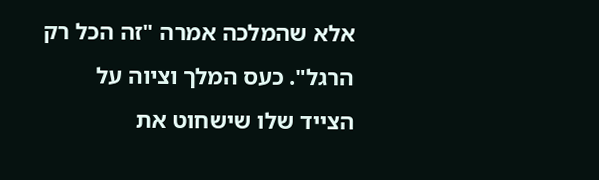אלא שהמלכה אמרה "זה הכל רק הרגל". כעס המלך וציוה על הצייד שלו שישחוט את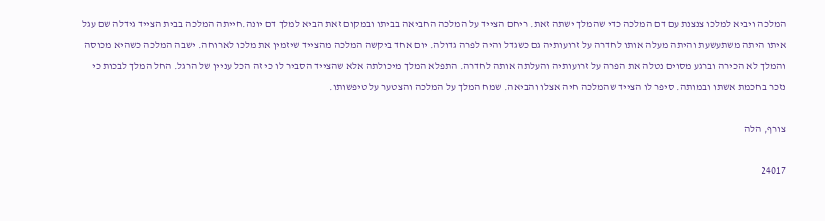המלכה ויביא למלכו צנצנת עם דם המלכה כדי שהמלך ישתה זאת. ריחם הצייד על המלכה החביאה בביתו ובמקום זאת הביא למלך דם יונה.חייתה המלכה בבית הצייד גידלה שם עגל איתו היתה משתעשעת והיתה מעלה אותו לחדרה על זרועותיה גם כשגדל והיה לפרה גדולה. יום אחד ביקשה המלכה מהצייד שיזמין את מלכו לארוחה. ישבה המלכה כשהיא מכוסה והמלך לא הכירה וברגע מסוים נטלה את הפרה על זרועותיה והעלתה אותה לחדרה. התפלא המלך מיכולתה אלא שהצייד הסביר לו כי זה הכל עניין של הרגל. החל המלך לבכות כי נזכר בחכמת אשתו ובמותה. סיפר לו הצייד שהמלכה חיה אצלו והביאה. שמח המלך על המלכה והצטער על טיפשותו.

צורף, הלה

24017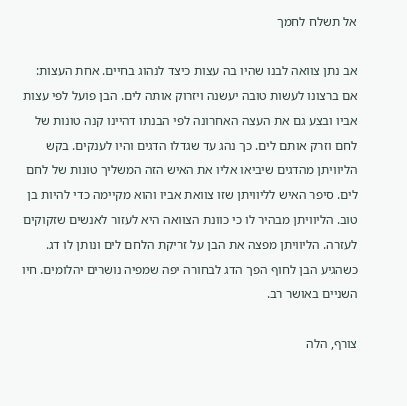אל תשלח לחמך

אב נתן צוואה לבנו שהיו בה עצות כיצד לנהוג בחיים. אחת העצות: אם ברצונו לעשות טובה יעשנה ויזרוק אותה לים. הבן פועל לפי עצות אביו ובצע גם את העצה האחרונה לפי הבנתו דהיינו קנה טונות של לחם וזרק אותם לים. כך נהג עד שגדלו הדגים והיו לענקים. בקש הליוויתן מהדגים שיביאו אליו את האיש הזה המשליך טונות של לחם לים. סיפר האיש לליוויתן שזו צוואת אביו והוא מקיימה כדי להיות בן טוב. הליוויתן מבהיר לו כי כוונת הצוואה היא לעזור לאנשים שזקוקים לעזרה. הליוויתן מפצה את הבן על זריקת הלחם לים ונותן לו דג. כשהגיע הבן לחוף הפך הדג לבחורה יפה שמפיה נושרים יהלומים. חיו השניים באושר רב.

צורף, הלה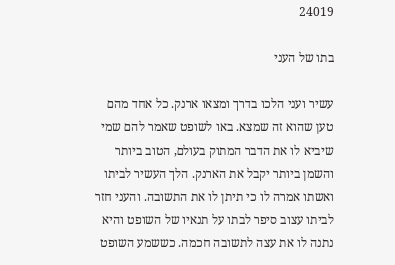24019

בתו של העני

עשיר ועני הלכו בדרך ומצאו ארנק. כל אחד מהם טען שהוא זה שמצא. באו לשופט שאמר להם שמי שיביא לו את הדבר המתוק בעולם, הטוב ביותר והשמן ביותר יקבל את הארנק. הלך העשיר לביתו ואשתו אמרה לו כי תיתן לו את התשובה. והעני חזר לביתו עצוב סיפר לבתו על תנאיו של השופט והיא נתנה לו את עצה לתשובה חכמה. כששמע השופט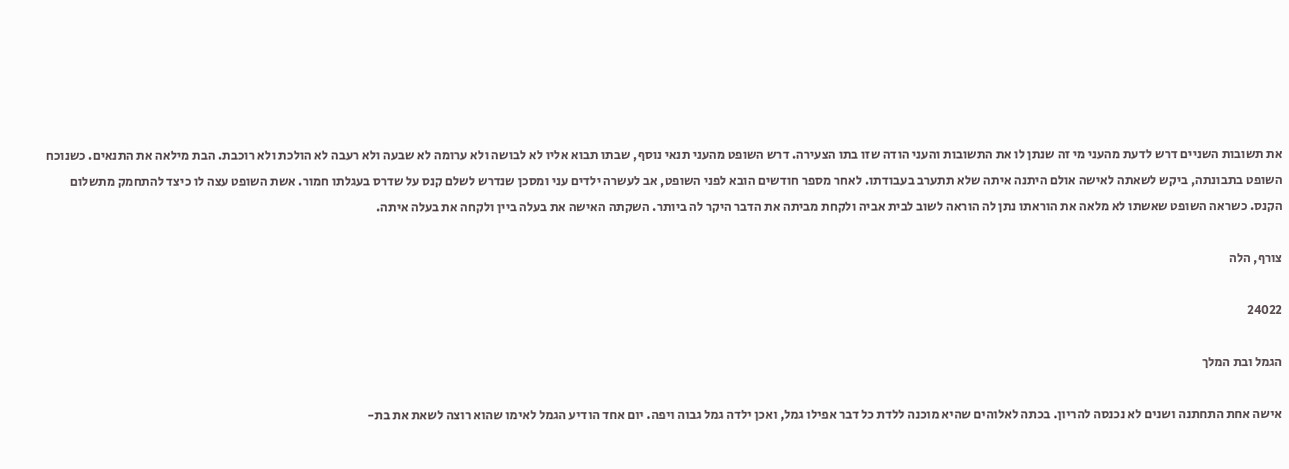את תשובות השניים דרש לדעת מהעני מי זה שנתן לו את התשובות והעני הודה שזו בתו הצעירה. דרש השופט מהעני תנאי נוסף, שבתו תבוא אליו לא לבושה ולא ערומה לא שבעה ולא רעבה לא הולכת ולא רוכבת. הבת מילאה את התנאים. כשנוכח השופט בתבונתה, ביקש לשאתה לאישה אולם היתנה איתה שלא תתערב בעבודתו. לאחר מספר חודשים הובא לפני השופט, אב לעשרה ילדים עני ומסכן שנדרש לשלם קנס על שדרס בעגלתו חמור. אשת השופט עצה לו כיצד להתחמק מתשלום הקנס. כשראה השופט שאשתו לא מלאה את הוראתו נתן לה הוראה לשוב לבית אביה ולקחת מביתה את הדבר היקר לה ביותר. השקתה האישה את בעלה ביין ולקחה את בעלה איתה.

צורף, הלה

24022

הגמל ובת המלך

אישה אחת התחתנה ושנים לא נכנסה להריון. בכתה לאלוהים שהיא מוכנה ללדת כל דבר אפילו גמל, ואכן ילדה גמל גבוה ויפה. יום אחד הודיע הגמל לאימו שהוא רוצה לשאת את בת-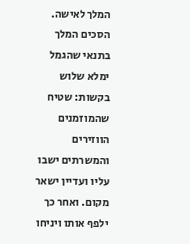המלך לאישה. הסכים המלך בתנאי שהגמל ימלא שלוש בקשות: שטיח שהמוזמנים הווזירים והמשרתים ישבו עליו ועדיין ישאר מקום. ואחר כך ילפף אותו ויניחו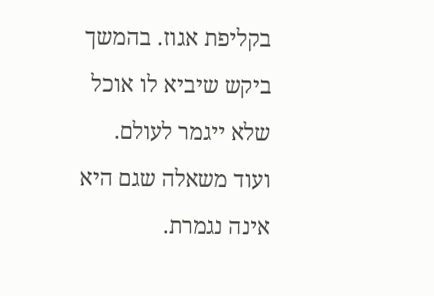בקליפת אגוז. בהמשך ביקש שיביא לו אוכל שלא ייגמר לעולם. ועוד משאלה שגם היא אינה נגמרת.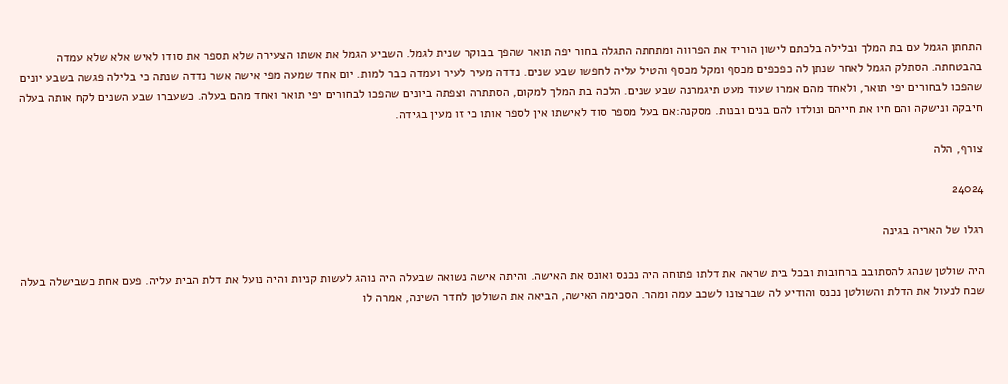התחתן הגמל עם בת המלך ובלילה בלכתם לישון הוריד את הפרווה ומתחתה התגלה בחור יפה תואר שהפך בבוקר שנית לגמל. השביע הגמל את אשתו הצעירה שלא תספר את סודו לאיש אלא שלא עמדה בהבטחתה. הסתלק הגמל לאחר שנתן לה כפכפים מכסף ומקל מכסף והטיל עליה לחפשו שבע שנים. נדדה מעיר לעיר ועמדה כבר למות. יום אחד שמעה מפי אישה אשר נדדה שנתה כי בלילה פגשה בשבע יונים שהפכו לבחורים יפי תואר, ולאחד מהם אמרו שעוד מעט תיגמרנה שבע שנים. הלכה בת המלך למקום, הסתתרה וצפתה ביונים שהפכו לבחורים יפי תואר ואחד מהם בעלה. כשעברו שבע השנים לקח אותה בעלה חיבקה ונישקה והם חיו את חייהם ונולדו להם בנים ובנות. מסקנה:אם בעל מספר סוד לאישתו אין לספר אותו כי זו מעין בגידה.

צורף, הלה

24024

רגלו של האריה בגינה

היה שולטן שנהג להסתובב ברחובות ובכל בית שראה את דלתו פתוחה היה נכנס ואונס את האישה. והיתה אישה נשואה שבעלה היה נוהג לעשות קניות והיה נועל את דלת הבית עליה. פעם אחת כשבישלה בעלה שכח לנעול את הדלת והשולטן נכנס והודיע לה שברצונו לשכב עמה ומהר. הסכימה האישה, הביאה את השולטן לחדר השינה, אמרה לו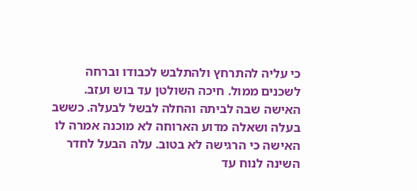כי עליה להתרחץ ולהתלבש לכבודו וברחה לשכנים ממול. חיכה השולטן עד בוש ועזב. האישה שבה לביתה והחלה לבשל לבעלה. כששב בעלה ושאלה מדוע הארוחה לא מוכנה אמרה לו האישה כי הרגישה לא בטוב. עלה הבעל לחדר השינה לנוח עד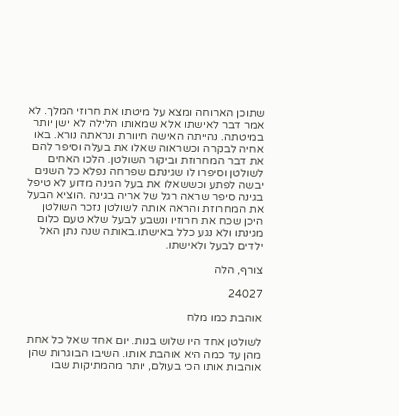שתוכן הארוחה ומצא על מיטתו את חרוזי המלך. לא אמר דבר לאישתו אלא שמאותו הלילה לא ישן יותר במיטתה. נהייתה האישה חיוורת ונראתה נורא. באו אחיה לבקרה וכשראוה שאלו את בעלה וסיפר להם את דבר המחרוזת וביקור השולטן. הלכו האחים לשולטן וסיפרו לו שגינתם שפרחה נפלא כל השנים יבשה לפתע וכששאלו את בעל הגינה מדוע לא טיפל בגינה סיפר שראה רגל של אריה בגינה .הוציא הבעל את המחרוזת והראה אותה לשולטן נזכר השולטן היכן שכח את חרוזיו ונשבע לבעל שלא טעם כלום מגינתו ולא נגע כלל באישתו.באותה שנה נתן האל ילדים לבעל ולאישתו.

צורף, הלה

24027

אוהבת כמו מלח

לשולטן אחד היו שלוש בנות. יום אחד שאל כל אחת מהן עד כמה היא אוהבת אותו. השיבו הבוגרות שהן אוהבות אותו הכי בעולם, יותר מהמתיקות שבו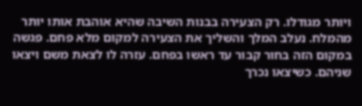ויותר מגודלו. רק הצעירה בבנות השיבה שהיא אוהבת אותו יותר מהמלח. נעלב המלך והשליך את הצעירה למקום מלא פחם. פגשה במקום הזה בחור קבור עד ראשו בפחם. עזרה לו לצאת משם ויצאו שניהם. כשיצאו נכרך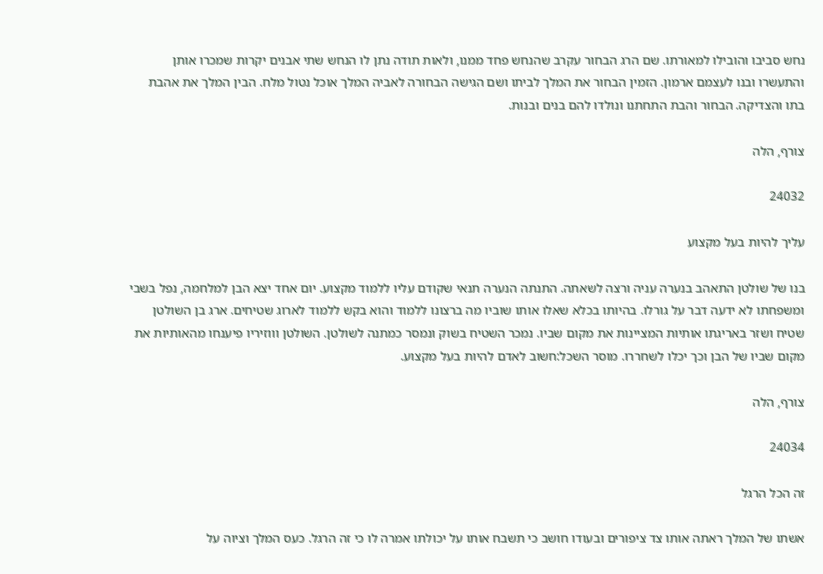נחש סביבו והובילו למאורתו. שם הרג הבחור עקרב שהנחש פחד ממנו, ולאות תודה נתן לו הנחש שתי אבנים יקרות שמכרו אותן והתעשרו ובנו לעצמם ארמון. הזמין הבחור את המלך לביתו ושם הגישה הבחורה לאביה המלך אוכל נטול מלח. הבין המלך את אהבת בתו והצדיקה. הבחור והבת התחתנו ונולדו להם בנים ובנות.

צורף, הלה

24032

עליך להיות בעל מקצוע

בנו של שולטן התאהב בנערה עניה ורצה לשאתה. התנתה הנערה תנאי שקודם עליו ללמוד מקצוע. יום אחד יצא הבן למלחמה, נפל בשבי ומשפחתו לא ידעה דבר על גורלו. בהיותו בכלא שאלו אותו שוביו מה ברצונו ללמוד והוא בקש ללמוד לארוג שטיחים. ארג בן השולטן שטיח ושזר באריגתו אותיות המציינות את מקום שביו. נמכר השטיח בשוק ונמסר כמתנה לשולטן. השולטן וווזיריו פיענחו מהאותיות את מקום שביו של הבן וכך יכלו לשחררו. מוסר השכל:חשוב לאדם להיות בעל מקצוע.

צורף, הלה

24034

זה הכל הרגל

אשתו של המלך ראתה אותו צד ציפורים ובעודו חושב כי תשבח אותו על יכולתו אמרה לו כי זה הרגל. כעס המלך וציוה על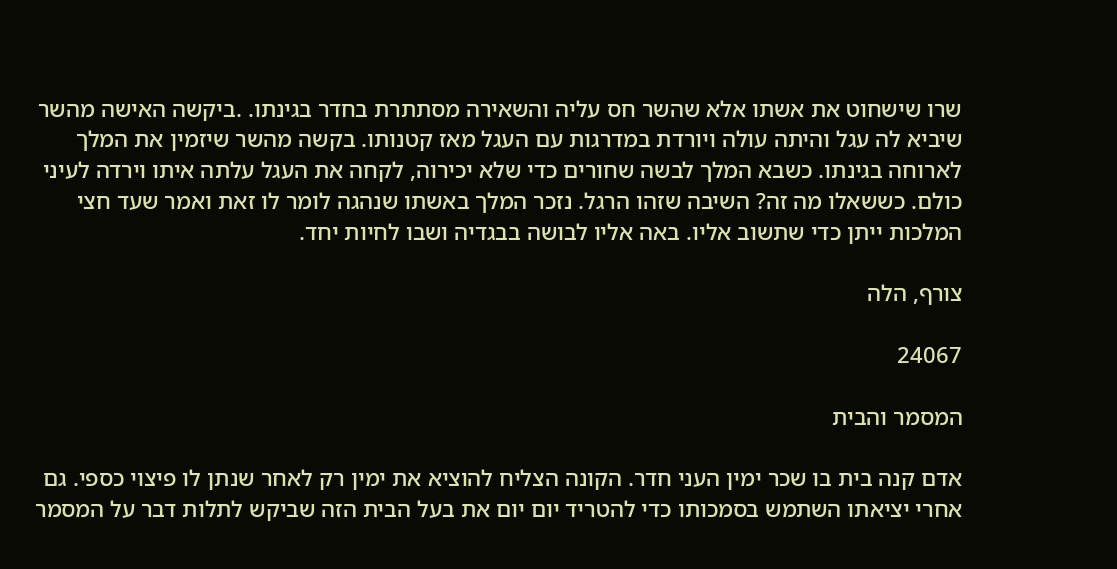שרו שישחוט את אשתו אלא שהשר חס עליה והשאירה מסתתרת בחדר בגינתו. .ביקשה האישה מהשר שיביא לה עגל והיתה עולה ויורדת במדרגות עם העגל מאז קטנותו. בקשה מהשר שיזמין את המלך לארוחה בגינתו. כשבא המלך לבשה שחורים כדי שלא יכירוה, לקחה את העגל עלתה איתו וירדה לעיני כולם. כששאלו מה זה? השיבה שזהו הרגל. נזכר המלך באשתו שנהגה לומר לו זאת ואמר שעד חצי המלכות ייתן כדי שתשוב אליו. באה אליו לבושה בבגדיה ושבו לחיות יחד.

צורף, הלה

24067

המסמר והבית

אדם קנה בית בו שכר ימין העני חדר. הקונה הצליח להוציא את ימין רק לאחר שנתן לו פיצוי כספי. גם אחרי יציאתו השתמש בסמכותו כדי להטריד יום יום את בעל הבית הזה שביקש לתלות דבר על המסמר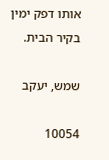אותו דפק ימין בקיר הבית.

שמש, יעקב

10054